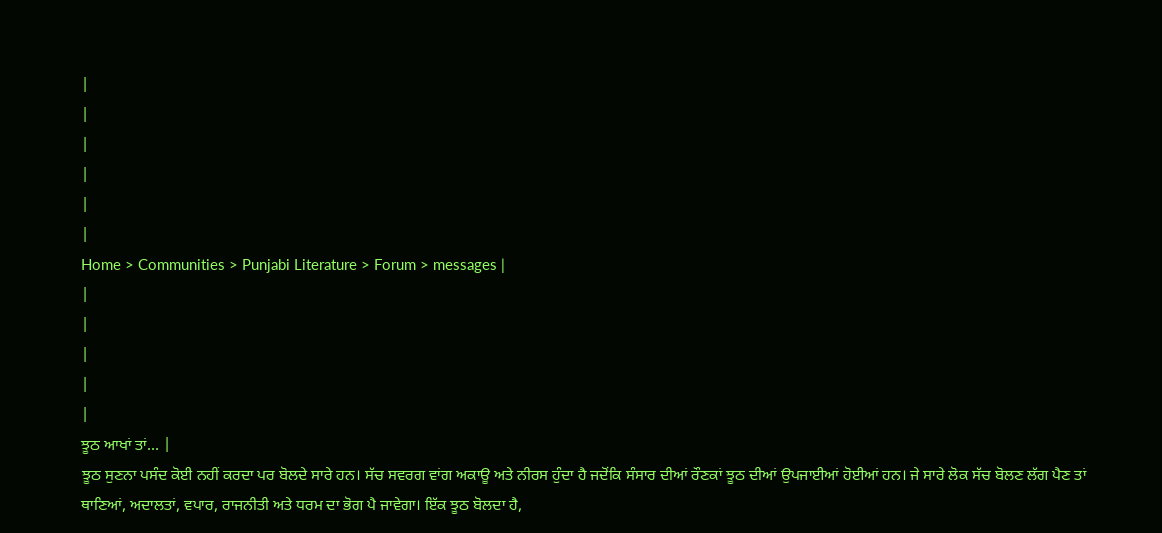|
|
|
|
|
|
Home > Communities > Punjabi Literature > Forum > messages |
|
|
|
|
|
ਝੂਠ ਆਖਾਂ ਤਾਂ… |
ਝੂਠ ਸੁਣਨਾ ਪਸੰਦ ਕੋਈ ਨਹੀਂ ਕਰਦਾ ਪਰ ਬੋਲਦੇ ਸਾਰੇ ਹਨ। ਸੱਚ ਸਵਰਗ ਵਾਂਗ ਅਕਾਊ ਅਤੇ ਨੀਰਸ ਹੁੰਦਾ ਹੈ ਜਦੋਂਕਿ ਸੰਸਾਰ ਦੀਆਂ ਰੌਣਕਾਂ ਝੂਠ ਦੀਆਂ ਉਪਜਾਈਆਂ ਹੋਈਆਂ ਹਨ। ਜੇ ਸਾਰੇ ਲੋਕ ਸੱਚ ਬੋਲਣ ਲੱਗ ਪੈਣ ਤਾਂ ਥਾਣਿਆਂ, ਅਦਾਲਤਾਂ, ਵਪਾਰ, ਰਾਜਨੀਤੀ ਅਤੇ ਧਰਮ ਦਾ ਭੋਗ ਪੈ ਜਾਵੇਗਾ। ਇੱਕ ਝੂਠ ਬੋਲਦਾ ਹੈ,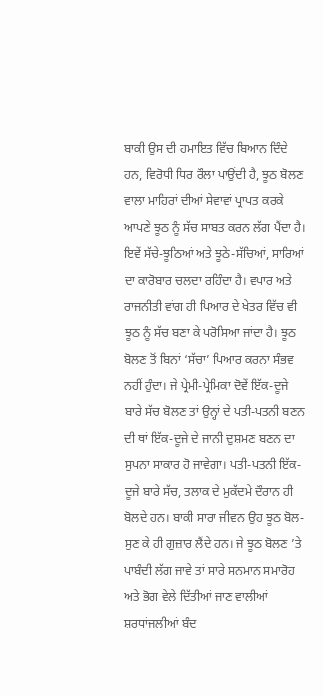ਬਾਕੀ ਉਸ ਦੀ ਹਮਾਇਤ ਵਿੱਚ ਬਿਆਨ ਦਿੰਦੇ ਹਨ, ਵਿਰੋਧੀ ਧਿਰ ਰੌਲਾ ਪਾਉਂਦੀ ਹੈ, ਝੂਠ ਬੋਲਣ ਵਾਲਾ ਮਾਹਿਰਾਂ ਦੀਆਂ ਸੇਵਾਵਾਂ ਪ੍ਰਾਪਤ ਕਰਕੇ ਆਪਣੇ ਝੂਠ ਨੂੰ ਸੱਚ ਸਾਬਤ ਕਰਨ ਲੱਗ ਪੈਂਦਾ ਹੈ। ਇਵੇਂ ਸੱਚੇ-ਝੂਠਿਆਂ ਅਤੇ ਝੂਠੇ-ਸੱਚਿਆਂ, ਸਾਰਿਆਂ ਦਾ ਕਾਰੋਬਾਰ ਚਲਦਾ ਰਹਿੰਦਾ ਹੈ। ਵਪਾਰ ਅਤੇ ਰਾਜਨੀਤੀ ਵਾਂਗ ਹੀ ਪਿਆਰ ਦੇ ਖੇਤਰ ਵਿੱਚ ਵੀ ਝੂਠ ਨੂੰ ਸੱਚ ਬਣਾ ਕੇ ਪਰੋਸਿਆ ਜਾਂਦਾ ਹੈ। ਝੂਠ ਬੋਲਣ ਤੋਂ ਬਿਨਾਂ ‘ਸੱਚਾ’ ਪਿਆਰ ਕਰਨਾ ਸੰਭਵ ਨਹੀਂ ਹੁੰਦਾ। ਜੇ ਪ੍ਰੇਮੀ-ਪ੍ਰੇਮਿਕਾ ਦੋਵੇਂ ਇੱਕ-ਦੂਜੇ ਬਾਰੇ ਸੱਚ ਬੋਲਣ ਤਾਂ ਉਨ੍ਹਾਂ ਦੇ ਪਤੀ-ਪਤਨੀ ਬਣਨ ਦੀ ਥਾਂ ਇੱਕ-ਦੂਜੇ ਦੇ ਜਾਨੀ ਦੁਸ਼ਮਣ ਬਣਨ ਦਾ ਸੁਪਨਾ ਸਾਕਾਰ ਹੋ ਜਾਵੇਗਾ। ਪਤੀ-ਪਤਨੀ ਇੱਕ-ਦੂਜੇ ਬਾਰੇ ਸੱਚ, ਤਲਾਕ ਦੇ ਮੁਕੱਦਮੇ ਦੌਰਾਨ ਹੀ ਬੋਲਦੇ ਹਨ। ਬਾਕੀ ਸਾਰਾ ਜੀਵਨ ਉਹ ਝੂਠ ਬੋਲ-ਸੁਣ ਕੇ ਹੀ ਗੁਜ਼ਾਰ ਲੈਂਦੇ ਹਨ। ਜੇ ਝੂਠ ਬੋਲਣ ’ਤੇ ਪਾਬੰਦੀ ਲੱਗ ਜਾਵੇ ਤਾਂ ਸਾਰੇ ਸਨਮਾਨ ਸਮਾਰੋਹ ਅਤੇ ਭੋਗ ਵੇਲੇ ਦਿੱਤੀਆਂ ਜਾਣ ਵਾਲੀਆਂ ਸ਼ਰਧਾਂਜਲੀਆਂ ਬੰਦ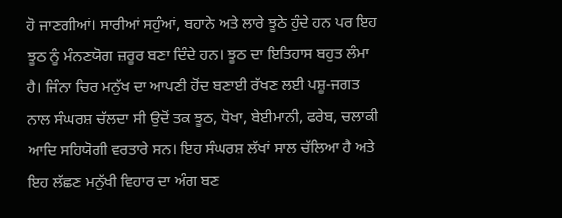ਹੋ ਜਾਣਗੀਆਂ। ਸਾਰੀਆਂ ਸਹੁੰਆਂ, ਬਹਾਨੇ ਅਤੇ ਲਾਰੇ ਝੂਠੇ ਹੁੰਦੇ ਹਨ ਪਰ ਇਹ ਝੂਠ ਨੂੰ ਮੰਨਣਯੋਗ ਜ਼ਰੂਰ ਬਣਾ ਦਿੰਦੇ ਹਨ। ਝੂਠ ਦਾ ਇਤਿਹਾਸ ਬਹੁਤ ਲੰਮਾ ਹੈ। ਜਿੰਨਾ ਚਿਰ ਮਨੁੱਖ ਦਾ ਆਪਣੀ ਹੋਂਦ ਬਣਾਈ ਰੱਖਣ ਲਈ ਪਸ਼ੂ-ਜਗਤ ਨਾਲ ਸੰਘਰਸ਼ ਚੱਲਦਾ ਸੀ ਉਦੋਂ ਤਕ ਝੂਠ, ਧੋਖਾ, ਬੇਈਮਾਨੀ, ਫਰੇਬ, ਚਲਾਕੀ ਆਦਿ ਸਹਿਯੋਗੀ ਵਰਤਾਰੇ ਸਨ। ਇਹ ਸੰਘਰਸ਼ ਲੱਖਾਂ ਸਾਲ ਚੱਲਿਆ ਹੈ ਅਤੇ ਇਹ ਲੱਛਣ ਮਨੁੱਖੀ ਵਿਹਾਰ ਦਾ ਅੰਗ ਬਣ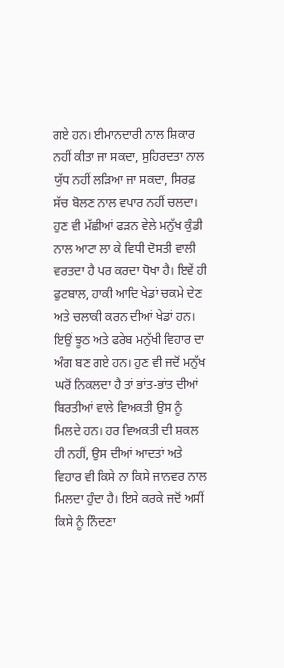ਗਏ ਹਨ। ਈਮਾਨਦਾਰੀ ਨਾਲ ਸ਼ਿਕਾਰ ਨਹੀਂ ਕੀਤਾ ਜਾ ਸਕਦਾ, ਸੁਹਿਰਦਤਾ ਨਾਲ ਯੁੱਧ ਨਹੀਂ ਲੜਿਆ ਜਾ ਸਕਦਾ, ਸਿਰਫ਼ ਸੱਚ ਬੋਲਣ ਨਾਲ ਵਪਾਰ ਨਹੀਂ ਚਲਦਾ। ਹੁਣ ਵੀ ਮੱਛੀਆਂ ਫੜਨ ਵੇਲੇ ਮਨੁੱਖ ਕੁੰਡੀ ਨਾਲ ਆਟਾ ਲਾ ਕੇ ਵਿਧੀ ਦੋਸਤੀ ਵਾਲੀ ਵਰਤਦਾ ਹੈ ਪਰ ਕਰਦਾ ਧੋਖਾ ਹੈ। ਇਵੇਂ ਹੀ ਫੁਟਬਾਲ, ਹਾਕੀ ਆਦਿ ਖੇਡਾਂ ਚਕਮੇ ਦੇਣ ਅਤੇ ਚਲਾਕੀ ਕਰਨ ਦੀਆਂ ਖੇਡਾਂ ਹਨ। ਇਉਂ ਝੂਠ ਅਤੇ ਫਰੇਬ ਮਨੁੱਖੀ ਵਿਹਾਰ ਦਾ ਅੰਗ ਬਣ ਗਏ ਹਨ। ਹੁਣ ਵੀ ਜਦੋਂ ਮਨੁੱਖ ਘਰੋਂ ਨਿਕਲਦਾ ਹੈ ਤਾਂ ਭਾਂਤ-ਭਾਂਤ ਦੀਆਂ ਬਿਰਤੀਆਂ ਵਾਲੇ ਵਿਅਕਤੀ ਉਸ ਨੂੰ ਮਿਲਦੇ ਹਨ। ਹਰ ਵਿਅਕਤੀ ਦੀ ਸ਼ਕਲ ਹੀ ਨਹੀਂ, ਉਸ ਦੀਆਂ ਆਦਤਾਂ ਅਤੇ ਵਿਹਾਰ ਵੀ ਕਿਸੇ ਨਾ ਕਿਸੇ ਜਾਨਵਰ ਨਾਲ ਮਿਲਦਾ ਹੁੰਦਾ ਹੈ। ਇਸੇ ਕਰਕੇ ਜਦੋਂ ਅਸੀਂ ਕਿਸੇ ਨੂੰ ਨਿੰਦਣਾ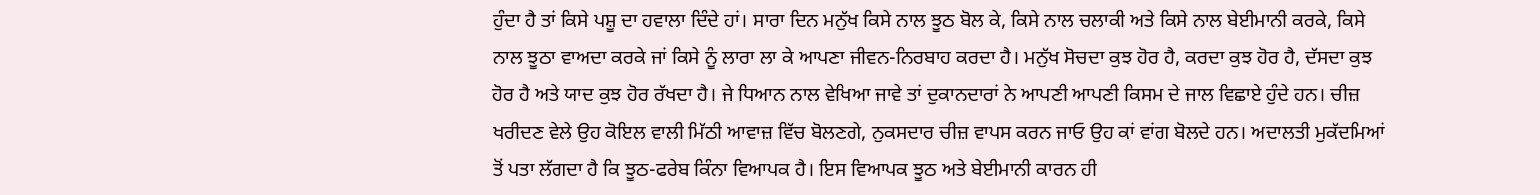ਹੁੰਦਾ ਹੈ ਤਾਂ ਕਿਸੇ ਪਸ਼ੂ ਦਾ ਹਵਾਲਾ ਦਿੰਦੇ ਹਾਂ। ਸਾਰਾ ਦਿਨ ਮਨੁੱਖ ਕਿਸੇ ਨਾਲ ਝੂਠ ਬੋਲ ਕੇ, ਕਿਸੇ ਨਾਲ ਚਲਾਕੀ ਅਤੇ ਕਿਸੇ ਨਾਲ ਬੇਈਮਾਨੀ ਕਰਕੇ, ਕਿਸੇ ਨਾਲ ਝੂਠਾ ਵਾਅਦਾ ਕਰਕੇ ਜਾਂ ਕਿਸੇ ਨੂੰ ਲਾਰਾ ਲਾ ਕੇ ਆਪਣਾ ਜੀਵਨ-ਨਿਰਬਾਹ ਕਰਦਾ ਹੈ। ਮਨੁੱਖ ਸੋਚਦਾ ਕੁਝ ਹੋਰ ਹੈ, ਕਰਦਾ ਕੁਝ ਹੋਰ ਹੈ, ਦੱਸਦਾ ਕੁਝ ਹੋਰ ਹੈ ਅਤੇ ਯਾਦ ਕੁਝ ਹੋਰ ਰੱਖਦਾ ਹੈ। ਜੇ ਧਿਆਨ ਨਾਲ ਵੇਖਿਆ ਜਾਵੇ ਤਾਂ ਦੁਕਾਨਦਾਰਾਂ ਨੇ ਆਪਣੀ ਆਪਣੀ ਕਿਸਮ ਦੇ ਜਾਲ ਵਿਛਾਏ ਹੁੰਦੇ ਹਨ। ਚੀਜ਼ ਖਰੀਦਣ ਵੇਲੇ ਉਹ ਕੋਇਲ ਵਾਲੀ ਮਿੱਠੀ ਆਵਾਜ਼ ਵਿੱਚ ਬੋਲਣਗੇ, ਨੁਕਸਦਾਰ ਚੀਜ਼ ਵਾਪਸ ਕਰਨ ਜਾਓ ਉਹ ਕਾਂ ਵਾਂਗ ਬੋਲਦੇ ਹਨ। ਅਦਾਲਤੀ ਮੁਕੱਦਮਿਆਂ ਤੋਂ ਪਤਾ ਲੱਗਦਾ ਹੈ ਕਿ ਝੂਠ-ਫਰੇਬ ਕਿੰਨਾ ਵਿਆਪਕ ਹੈ। ਇਸ ਵਿਆਪਕ ਝੂਠ ਅਤੇ ਬੇਈਮਾਨੀ ਕਾਰਨ ਹੀ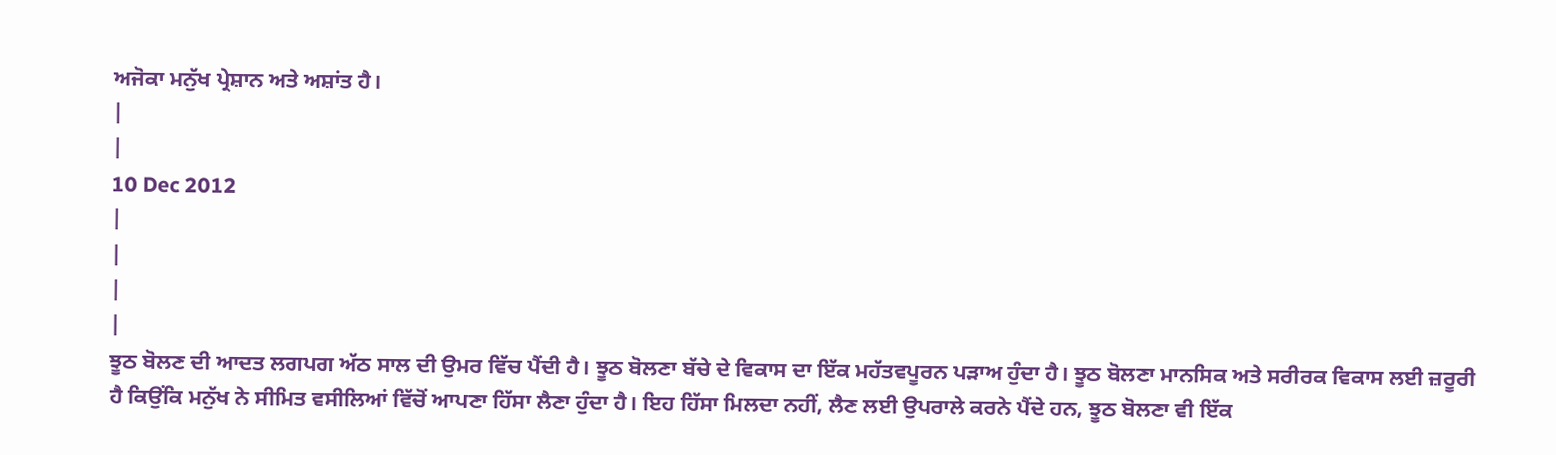ਅਜੋਕਾ ਮਨੁੱਖ ਪ੍ਰੇਸ਼ਾਨ ਅਤੇ ਅਸ਼ਾਂਤ ਹੈ।
|
|
10 Dec 2012
|
|
|
|
ਝੂਠ ਬੋਲਣ ਦੀ ਆਦਤ ਲਗਪਗ ਅੱਠ ਸਾਲ ਦੀ ਉਮਰ ਵਿੱਚ ਪੈਂਦੀ ਹੈ। ਝੂਠ ਬੋਲਣਾ ਬੱਚੇ ਦੇ ਵਿਕਾਸ ਦਾ ਇੱਕ ਮਹੱਤਵਪੂਰਨ ਪੜਾਅ ਹੁੰਦਾ ਹੈ। ਝੂਠ ਬੋਲਣਾ ਮਾਨਸਿਕ ਅਤੇ ਸਰੀਰਕ ਵਿਕਾਸ ਲਈ ਜ਼ਰੂਰੀ ਹੈ ਕਿਉਂਕਿ ਮਨੁੱਖ ਨੇ ਸੀਮਿਤ ਵਸੀਲਿਆਂ ਵਿੱਚੋਂ ਆਪਣਾ ਹਿੱਸਾ ਲੈਣਾ ਹੁੰਦਾ ਹੈ। ਇਹ ਹਿੱਸਾ ਮਿਲਦਾ ਨਹੀਂ, ਲੈਣ ਲਈ ਉਪਰਾਲੇ ਕਰਨੇ ਪੈਂਦੇ ਹਨ, ਝੂਠ ਬੋਲਣਾ ਵੀ ਇੱਕ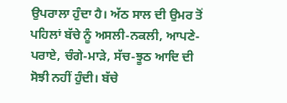ਉਪਰਾਲਾ ਹੁੰਦਾ ਹੈ। ਅੱਠ ਸਾਲ ਦੀ ਉਮਰ ਤੋਂ ਪਹਿਲਾਂ ਬੱਚੇ ਨੂੰ ਅਸਲੀ-ਨਕਲੀ, ਆਪਣੇ-ਪਰਾਏ, ਚੰਗੇ-ਮਾੜੇ, ਸੱਚ-ਝੂਠ ਆਦਿ ਦੀ ਸੋਝੀ ਨਹੀਂ ਹੁੰਦੀ। ਬੱਚੇ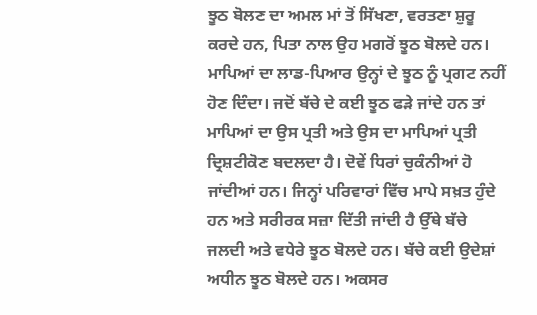ਝੂਠ ਬੋਲਣ ਦਾ ਅਮਲ ਮਾਂ ਤੋਂ ਸਿੱਖਣਾ, ਵਰਤਣਾ ਸ਼ੁਰੂ ਕਰਦੇ ਹਨ, ਪਿਤਾ ਨਾਲ ਉਹ ਮਗਰੋਂ ਝੂਠ ਬੋਲਦੇ ਹਨ। ਮਾਪਿਆਂ ਦਾ ਲਾਡ-ਪਿਆਰ ਉਨ੍ਹਾਂ ਦੇ ਝੂਠ ਨੂੰ ਪ੍ਰਗਟ ਨਹੀਂ ਹੋਣ ਦਿੰਦਾ। ਜਦੋਂ ਬੱਚੇ ਦੇ ਕਈ ਝੂਠ ਫੜੇ ਜਾਂਦੇ ਹਨ ਤਾਂ ਮਾਪਿਆਂ ਦਾ ਉਸ ਪ੍ਰਤੀ ਅਤੇ ਉਸ ਦਾ ਮਾਪਿਆਂ ਪ੍ਰਤੀ ਦ੍ਰਿਸ਼ਟੀਕੋਣ ਬਦਲਦਾ ਹੈ। ਦੋਵੇਂ ਧਿਰਾਂ ਚੁਕੰਨੀਆਂ ਹੋ ਜਾਂਦੀਆਂ ਹਨ। ਜਿਨ੍ਹਾਂ ਪਰਿਵਾਰਾਂ ਵਿੱਚ ਮਾਪੇ ਸਖ਼ਤ ਹੁੰਦੇ ਹਨ ਅਤੇ ਸਰੀਰਕ ਸਜ਼ਾ ਦਿੱਤੀ ਜਾਂਦੀ ਹੈ ਉੱਥੇ ਬੱਚੇ ਜਲਦੀ ਅਤੇ ਵਧੇਰੇ ਝੂਠ ਬੋਲਦੇ ਹਨ। ਬੱਚੇ ਕਈ ਉਦੇਸ਼ਾਂ ਅਧੀਨ ਝੂਠ ਬੋਲਦੇ ਹਨ। ਅਕਸਰ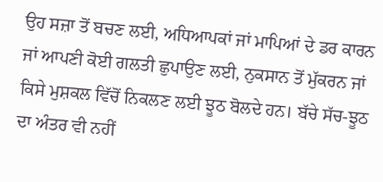ਉਹ ਸਜ਼ਾ ਤੋਂ ਬਚਣ ਲਈ, ਅਧਿਆਪਕਾਂ ਜਾਂ ਮਾਪਿਆਂ ਦੇ ਡਰ ਕਾਰਨ ਜਾਂ ਆਪਣੀ ਕੋਈ ਗਲਤੀ ਛੁਪਾਉਣ ਲਈ, ਨੁਕਸਾਨ ਤੋਂ ਮੁੱਕਰਨ ਜਾਂ ਕਿਸੇ ਮੁਸ਼ਕਲ ਵਿੱਚੋਂ ਨਿਕਲਣ ਲਈ ਝੂਠ ਬੋਲਦੇ ਹਨ। ਬੱਚੇ ਸੱਚ-ਝੂਠ ਦਾ ਅੰਤਰ ਵੀ ਨਹੀਂ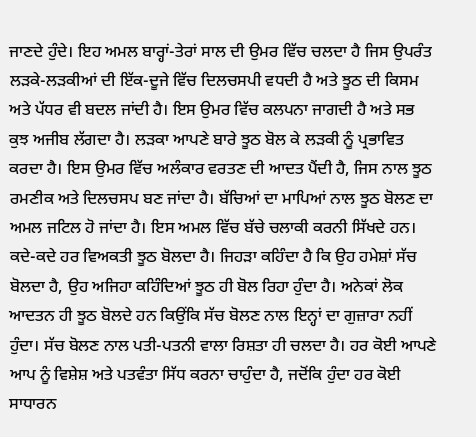ਜਾਣਦੇ ਹੁੰਦੇ। ਇਹ ਅਮਲ ਬਾਰ੍ਹਾਂ-ਤੇਰਾਂ ਸਾਲ ਦੀ ਉਮਰ ਵਿੱਚ ਚਲਦਾ ਹੈ ਜਿਸ ਉਪਰੰਤ ਲੜਕੇ-ਲੜਕੀਆਂ ਦੀ ਇੱਕ-ਦੂਜੇ ਵਿੱਚ ਦਿਲਚਸਪੀ ਵਧਦੀ ਹੈ ਅਤੇ ਝੂਠ ਦੀ ਕਿਸਮ ਅਤੇ ਪੱਧਰ ਵੀ ਬਦਲ ਜਾਂਦੀ ਹੈ। ਇਸ ਉਮਰ ਵਿੱਚ ਕਲਪਨਾ ਜਾਗਦੀ ਹੈ ਅਤੇ ਸਭ ਕੁਝ ਅਜੀਬ ਲੱਗਦਾ ਹੈ। ਲੜਕਾ ਆਪਣੇ ਬਾਰੇ ਝੂਠ ਬੋਲ ਕੇ ਲੜਕੀ ਨੂੰ ਪ੍ਰਭਾਵਿਤ ਕਰਦਾ ਹੈ। ਇਸ ਉਮਰ ਵਿੱਚ ਅਲੰਕਾਰ ਵਰਤਣ ਦੀ ਆਦਤ ਪੈਂਦੀ ਹੈ, ਜਿਸ ਨਾਲ ਝੂਠ ਰਮਣੀਕ ਅਤੇ ਦਿਲਚਸਪ ਬਣ ਜਾਂਦਾ ਹੈ। ਬੱਚਿਆਂ ਦਾ ਮਾਪਿਆਂ ਨਾਲ ਝੂਠ ਬੋਲਣ ਦਾ ਅਮਲ ਜਟਿਲ ਹੋ ਜਾਂਦਾ ਹੈ। ਇਸ ਅਮਲ ਵਿੱਚ ਬੱਚੇ ਚਲਾਕੀ ਕਰਨੀ ਸਿੱਖਦੇ ਹਨ। ਕਦੇ-ਕਦੇ ਹਰ ਵਿਅਕਤੀ ਝੂਠ ਬੋਲਦਾ ਹੈ। ਜਿਹੜਾ ਕਹਿੰਦਾ ਹੈ ਕਿ ਉਹ ਹਮੇਸ਼ਾਂ ਸੱਚ ਬੋਲਦਾ ਹੈ, ਉਹ ਅਜਿਹਾ ਕਹਿੰਦਿਆਂ ਝੂਠ ਹੀ ਬੋਲ ਰਿਹਾ ਹੁੰਦਾ ਹੈ। ਅਨੇਕਾਂ ਲੋਕ ਆਦਤਨ ਹੀ ਝੂਠ ਬੋਲਦੇ ਹਨ ਕਿਉਂਕਿ ਸੱਚ ਬੋਲਣ ਨਾਲ ਇਨ੍ਹਾਂ ਦਾ ਗੁਜ਼ਾਰਾ ਨਹੀਂ ਹੁੰਦਾ। ਸੱਚ ਬੋਲਣ ਨਾਲ ਪਤੀ-ਪਤਨੀ ਵਾਲਾ ਰਿਸ਼ਤਾ ਹੀ ਚਲਦਾ ਹੈ। ਹਰ ਕੋਈ ਆਪਣੇ ਆਪ ਨੂੰ ਵਿਸ਼ੇਸ਼ ਅਤੇ ਪਤਵੰਤਾ ਸਿੱਧ ਕਰਨਾ ਚਾਹੁੰਦਾ ਹੈ, ਜਦੋਂਕਿ ਹੁੰਦਾ ਹਰ ਕੋਈ ਸਾਧਾਰਨ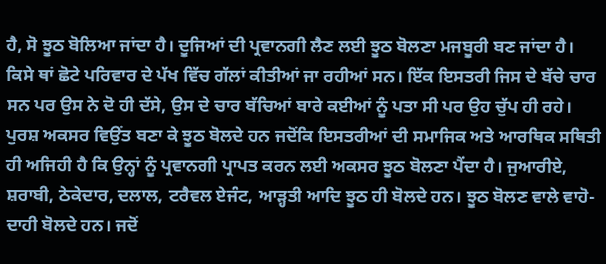ਹੈ, ਸੋ ਝੂਠ ਬੋਲਿਆ ਜਾਂਦਾ ਹੈ। ਦੂਜਿਆਂ ਦੀ ਪ੍ਰਵਾਨਗੀ ਲੈਣ ਲਈ ਝੂਠ ਬੋਲਣਾ ਮਜਬੂਰੀ ਬਣ ਜਾਂਦਾ ਹੈ। ਕਿਸੇ ਥਾਂ ਛੋਟੇ ਪਰਿਵਾਰ ਦੇ ਪੱਖ ਵਿੱਚ ਗੱਲਾਂ ਕੀਤੀਆਂ ਜਾ ਰਹੀਆਂ ਸਨ। ਇੱਕ ਇਸਤਰੀ ਜਿਸ ਦੇ ਬੱਚੇ ਚਾਰ ਸਨ ਪਰ ਉਸ ਨੇ ਦੋ ਹੀ ਦੱਸੇ, ਉਸ ਦੇ ਚਾਰ ਬੱਚਿਆਂ ਬਾਰੇ ਕਈਆਂ ਨੂੰ ਪਤਾ ਸੀ ਪਰ ਉਹ ਚੁੱਪ ਹੀ ਰਹੇ। ਪੁਰਸ਼ ਅਕਸਰ ਵਿਉਂਤ ਬਣਾ ਕੇ ਝੂਠ ਬੋਲਦੇ ਹਨ ਜਦੋਂਕਿ ਇਸਤਰੀਆਂ ਦੀ ਸਮਾਜਿਕ ਅਤੇ ਆਰਥਿਕ ਸਥਿਤੀ ਹੀ ਅਜਿਹੀ ਹੈ ਕਿ ਉਨ੍ਹਾਂ ਨੂੰ ਪ੍ਰਵਾਨਗੀ ਪ੍ਰਾਪਤ ਕਰਨ ਲਈ ਅਕਸਰ ਝੂਠ ਬੋਲਣਾ ਪੈਂਦਾ ਹੈ। ਜੁਆਰੀਏ, ਸ਼ਰਾਬੀ, ਠੇਕੇਦਾਰ, ਦਲਾਲ, ਟਰੈਵਲ ਏਜੰਟ, ਆੜ੍ਹਤੀ ਆਦਿ ਝੂਠ ਹੀ ਬੋਲਦੇ ਹਨ। ਝੂਠ ਬੋਲਣ ਵਾਲੇ ਵਾਹੋ-ਦਾਹੀ ਬੋਲਦੇ ਹਨ। ਜਦੋਂ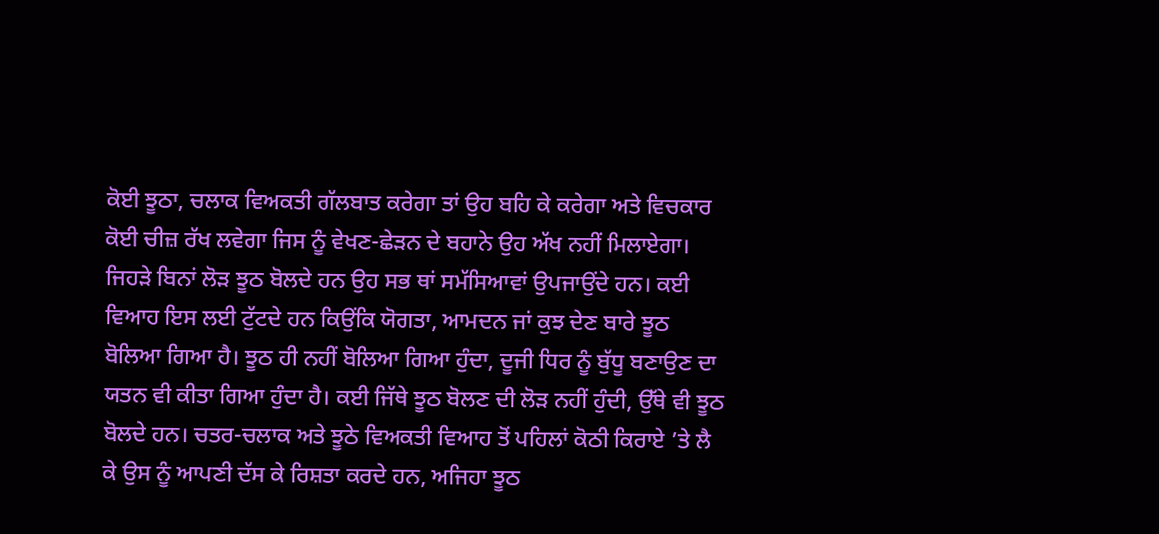ਕੋਈ ਝੂਠਾ, ਚਲਾਕ ਵਿਅਕਤੀ ਗੱਲਬਾਤ ਕਰੇਗਾ ਤਾਂ ਉਹ ਬਹਿ ਕੇ ਕਰੇਗਾ ਅਤੇ ਵਿਚਕਾਰ ਕੋਈ ਚੀਜ਼ ਰੱਖ ਲਵੇਗਾ ਜਿਸ ਨੂੰ ਵੇਖਣ-ਛੇੜਨ ਦੇ ਬਹਾਨੇ ਉਹ ਅੱਖ ਨਹੀਂ ਮਿਲਾਏਗਾ। ਜਿਹੜੇ ਬਿਨਾਂ ਲੋੜ ਝੂਠ ਬੋਲਦੇ ਹਨ ਉਹ ਸਭ ਥਾਂ ਸਮੱਸਿਆਵਾਂ ਉਪਜਾਉਂਦੇ ਹਨ। ਕਈ ਵਿਆਹ ਇਸ ਲਈ ਟੁੱਟਦੇ ਹਨ ਕਿਉਂਕਿ ਯੋਗਤਾ, ਆਮਦਨ ਜਾਂ ਕੁਝ ਦੇਣ ਬਾਰੇ ਝੂਠ ਬੋਲਿਆ ਗਿਆ ਹੈ। ਝੂਠ ਹੀ ਨਹੀਂ ਬੋਲਿਆ ਗਿਆ ਹੁੰਦਾ, ਦੂਜੀ ਧਿਰ ਨੂੰ ਬੁੱਧੂ ਬਣਾਉਣ ਦਾ ਯਤਨ ਵੀ ਕੀਤਾ ਗਿਆ ਹੁੰਦਾ ਹੈ। ਕਈ ਜਿੱਥੇ ਝੂਠ ਬੋਲਣ ਦੀ ਲੋੜ ਨਹੀਂ ਹੁੰਦੀ, ਉੱਥੇ ਵੀ ਝੂਠ ਬੋਲਦੇ ਹਨ। ਚਤਰ-ਚਲਾਕ ਅਤੇ ਝੂਠੇ ਵਿਅਕਤੀ ਵਿਆਹ ਤੋਂ ਪਹਿਲਾਂ ਕੋਠੀ ਕਿਰਾਏ ’ਤੇ ਲੈ ਕੇ ਉਸ ਨੂੰ ਆਪਣੀ ਦੱਸ ਕੇ ਰਿਸ਼ਤਾ ਕਰਦੇ ਹਨ, ਅਜਿਹਾ ਝੂਠ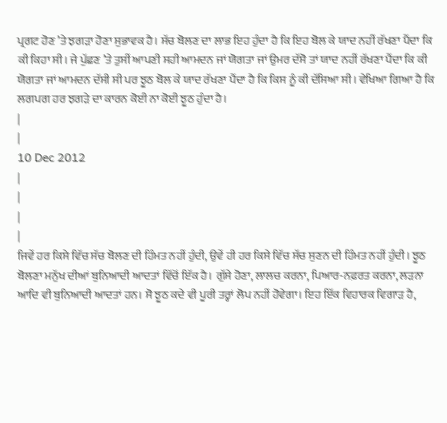ਪ੍ਰਗਟ ਹੋਣ ’ਤੇ ਝਗੜਾ ਹੋਣਾ ਸੁਭਾਵਕ ਹੈ। ਸੱਚ ਬੋਲਣ ਦਾ ਲਾਭ ਇਹ ਹੁੰਦਾ ਹੈ ਕਿ ਇਹ ਬੋਲ ਕੇ ਯਾਦ ਨਹੀਂ ਰੱਖਣਾ ਪੈਂਦਾ ਕਿ ਕੀ ਕਿਹਾ ਸੀ। ਜੇ ਪੁੱਛਣ ’ਤੇ ਤੁਸੀਂ ਆਪਣੀ ਸਹੀ ਆਮਦਨ ਜਾਂ ਯੋਗਤਾ ਜਾਂ ਉਮਰ ਦੱਸੋ ਤਾਂ ਯਾਦ ਨਹੀਂ ਰੱਖਣਾ ਪੈਂਦਾ ਕਿ ਕੀ ਯੋਗਤਾ ਜਾਂ ਆਮਦਨ ਦੱਸੀ ਸੀ ਪਰ ਝੂਠ ਬੋਲ ਕੇ ਯਾਦ ਰੱਖਣਾ ਪੈਂਦਾ ਹੈ ਕਿ ਕਿਸ ਨੂੰ ਕੀ ਦੱਸਿਆ ਸੀ। ਵੇਖਿਆ ਗਿਆ ਹੈ ਕਿ ਲਗਪਗ ਹਰ ਝਗੜੇ ਦਾ ਕਾਰਨ ਕੋਈ ਨਾ ਕੋਈ ਝੂਠ ਹੁੰਦਾ ਹੈ।
|
|
10 Dec 2012
|
|
|
|
ਜਿਵੇਂ ਹਰ ਕਿਸੇ ਵਿੱਚ ਸੱਚ ਬੋਲਣ ਦੀ ਹਿੰਮਤ ਨਹੀਂ ਹੁੰਦੀ, ਉਵੇਂ ਹੀ ਹਰ ਕਿਸੇ ਵਿੱਚ ਸੱਚ ਸੁਣਨ ਦੀ ਹਿੰਮਤ ਨਹੀਂ ਹੁੰਦੀ। ਝੂਠ ਬੋਲਣਾ ਮਨੁੱਖ ਦੀਆਂ ਬੁਨਿਆਦੀ ਆਦਤਾਂ ਵਿੱਚੋਂ ਇੱਕ ਹੈ। ਗੁੱਸੇ ਹੋਣਾ, ਲਾਲਚ ਕਰਨਾ, ਪਿਆਰ-ਨਫ਼ਰਤ ਕਰਨਾ, ਲੜਨਾ ਆਦਿ ਵੀ ਬੁਨਿਆਦੀ ਆਦਤਾਂ ਹਨ। ਸੋ ਝੂਠ ਕਦੇ ਵੀ ਪੂਰੀ ਤਰ੍ਹਾਂ ਲੋਪ ਨਹੀਂ ਹੋਵੇਗਾ। ਇਹ ਇੱਕ ਵਿਹਾਰਕ ਵਿਗਾੜ ਹੈ,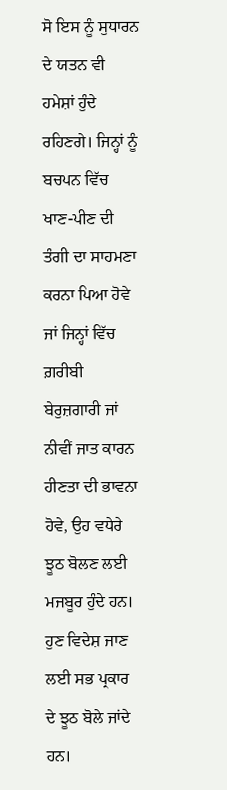ਸੋ ਇਸ ਨੂੰ ਸੁਧਾਰਨ ਦੇ ਯਤਨ ਵੀ ਹਮੇਸ਼ਾਂ ਹੁੰਦੇ ਰਹਿਣਗੇ। ਜਿਨ੍ਹਾਂ ਨੂੰ ਬਚਪਨ ਵਿੱਚ ਖਾਣ-ਪੀਣ ਦੀ ਤੰਗੀ ਦਾ ਸਾਹਮਣਾ ਕਰਨਾ ਪਿਆ ਹੋਵੇ ਜਾਂ ਜਿਨ੍ਹਾਂ ਵਿੱਚ ਗ਼ਰੀਬੀ ਬੇਰੁਜ਼ਗਾਰੀ ਜਾਂ ਨੀਵੀਂ ਜਾਤ ਕਾਰਨ ਹੀਣਤਾ ਦੀ ਭਾਵਨਾ ਹੋਵੇ, ਉਹ ਵਧੇਰੇ ਝੂਠ ਬੋਲਣ ਲਈ ਮਜਬੂਰ ਹੁੰਦੇ ਹਨ। ਹੁਣ ਵਿਦੇਸ਼ ਜਾਣ ਲਈ ਸਭ ਪ੍ਰਕਾਰ ਦੇ ਝੂਠ ਬੋਲੇ ਜਾਂਦੇ ਹਨ।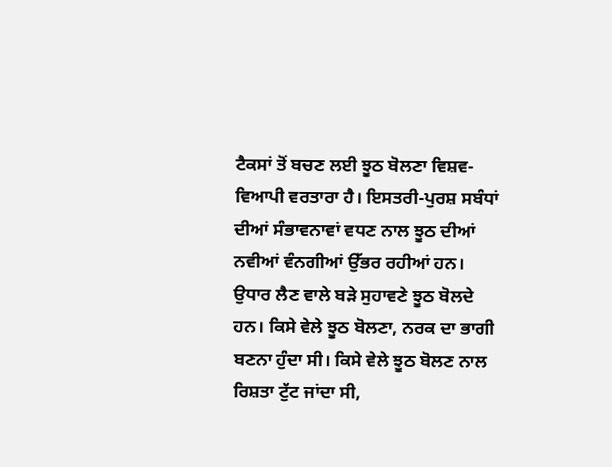ਟੈਕਸਾਂ ਤੋਂ ਬਚਣ ਲਈ ਝੂਠ ਬੋਲਣਾ ਵਿਸ਼ਵ-ਵਿਆਪੀ ਵਰਤਾਰਾ ਹੈ। ਇਸਤਰੀ-ਪੁਰਸ਼ ਸਬੰਧਾਂ ਦੀਆਂ ਸੰਭਾਵਨਾਵਾਂ ਵਧਣ ਨਾਲ ਝੂਠ ਦੀਆਂ ਨਵੀਆਂ ਵੰਨਗੀਆਂ ਉੱਭਰ ਰਹੀਆਂ ਹਨ। ਉਧਾਰ ਲੈਣ ਵਾਲੇ ਬੜੇ ਸੁਹਾਵਣੇ ਝੂਠ ਬੋਲਦੇ ਹਨ। ਕਿਸੇ ਵੇਲੇ ਝੂਠ ਬੋਲਣਾ, ਨਰਕ ਦਾ ਭਾਗੀ ਬਣਨਾ ਹੁੰਦਾ ਸੀ। ਕਿਸੇ ਵੇਲੇ ਝੂਠ ਬੋਲਣ ਨਾਲ ਰਿਸ਼ਤਾ ਟੁੱਟ ਜਾਂਦਾ ਸੀ,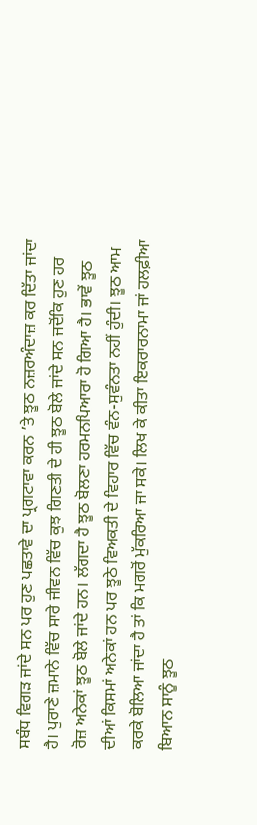ਸਬੰਧ ਵਿਗੜ ਜਾਂਦੇ ਸਨ ਪਰ ਹੁਣ ਪਛਤਾਵੇ ਦਾ ਪ੍ਰਗਟਾਵਾ ਕਰਨ ’ਤੇ ਝੂਠ ਨਜ਼ਰਅੰਦਾਜ਼ ਕਰ ਦਿੱਤਾ ਜਾਂਦਾ ਹੈ। ਪੁਰਾਣੇ ਜ਼ਮਾਨੇ ਵਿੱਚ ਸਾਰੇ ਜੀਵਨ ਵਿੱਚ ਕੁਝ ਗਿਣਤੀ ਦੇ ਹੀ ਝੂਠ ਬੋਲੇ ਜਾਂਦੇ ਸਨ ਜਦੋਂਕਿ ਹੁਣ ਹਰ ਰੋਜ਼ ਅਨੇਕਾਂ ਝੂਠ ਬੋਲੇ ਜਾਂਦੇ ਹਨ। ਲੱਗਦਾ ਹੈ ਝੂਠ ਬੋਲਣਾ ਹਰਮਨਪਿਆਰਾ ਹੋ ਗਿਆ ਹੈ। ਭਾਵੇਂ ਝੂਠ ਦੀਆਂ ਕਿਸਮਾਂ ਅਨੇਕਾਂ ਹਨ ਪਰ ਝੂਠੇ ਵਿਅਕਤੀ ਦੇ ਵਿਹਾਰ ਵਿੱਚ ਵੰਨ-ਸੁਵੰਨਤਾ ਨਹੀਂ ਹੁੰਦੀ। ਝੂਠ ਆਮ ਕਰਕੇ ਬੋਲਿਆ ਜਾਂਦਾ ਹੈ ਤਾਂ ਕਿ ਮਗਰੋਂ ਮੁੱਕਰਿਆ ਜਾ ਸਕੇ। ਲਿਖ ਕੇ ਕੀਤਾ ਇਕਰਾਰਨਾਮਾ ਜਾਂ ਹਲਫ਼ੀਆ ਬਿਆਨ ਸਾਨੂੰ ਝੂਠ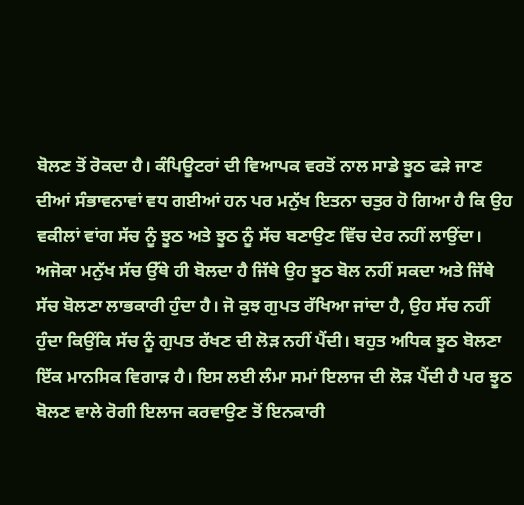ਬੋਲਣ ਤੋਂ ਰੋਕਦਾ ਹੈ। ਕੰਪਿਊਟਰਾਂ ਦੀ ਵਿਆਪਕ ਵਰਤੋਂ ਨਾਲ ਸਾਡੇ ਝੂਠ ਫੜੇ ਜਾਣ ਦੀਆਂ ਸੰਭਾਵਨਾਵਾਂ ਵਧ ਗਈਆਂ ਹਨ ਪਰ ਮਨੁੱਖ ਇਤਨਾ ਚਤੁਰ ਹੋ ਗਿਆ ਹੈ ਕਿ ਉਹ ਵਕੀਲਾਂ ਵਾਂਗ ਸੱਚ ਨੂੰ ਝੂਠ ਅਤੇ ਝੂਠ ਨੂੰ ਸੱਚ ਬਣਾਉਣ ਵਿੱਚ ਦੇਰ ਨਹੀਂ ਲਾਉਂਦਾ। ਅਜੋਕਾ ਮਨੁੱਖ ਸੱਚ ਉੱਥੇ ਹੀ ਬੋਲਦਾ ਹੈ ਜਿੱਥੇ ਉਹ ਝੂਠ ਬੋਲ ਨਹੀਂ ਸਕਦਾ ਅਤੇ ਜਿੱਥੇ ਸੱਚ ਬੋਲਣਾ ਲਾਭਕਾਰੀ ਹੁੰਦਾ ਹੈ। ਜੋ ਕੁਝ ਗੁਪਤ ਰੱਖਿਆ ਜਾਂਦਾ ਹੈ, ਉਹ ਸੱਚ ਨਹੀਂ ਹੁੰਦਾ ਕਿਉਂਕਿ ਸੱਚ ਨੂੰ ਗੁਪਤ ਰੱਖਣ ਦੀ ਲੋੜ ਨਹੀਂ ਪੈਂਦੀ। ਬਹੁਤ ਅਧਿਕ ਝੂਠ ਬੋਲਣਾ ਇੱਕ ਮਾਨਸਿਕ ਵਿਗਾੜ ਹੈ। ਇਸ ਲਈ ਲੰਮਾ ਸਮਾਂ ਇਲਾਜ ਦੀ ਲੋੜ ਪੈਂਦੀ ਹੈ ਪਰ ਝੂਠ ਬੋਲਣ ਵਾਲੇ ਰੋਗੀ ਇਲਾਜ ਕਰਵਾਉਣ ਤੋਂ ਇਨਕਾਰੀ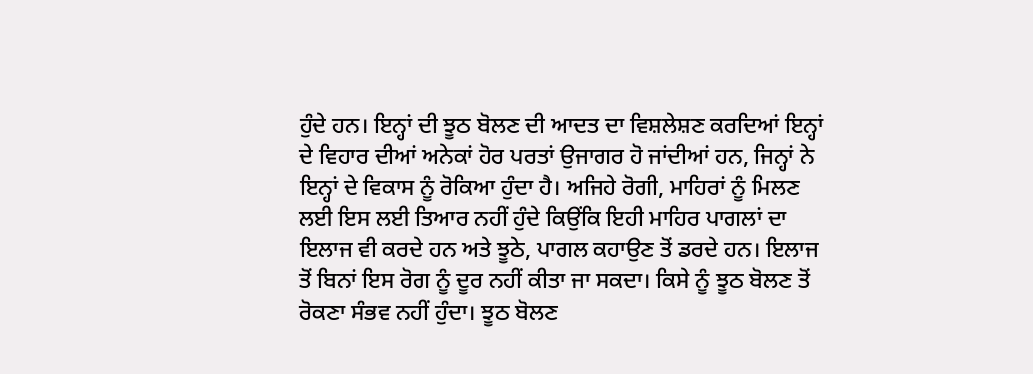ਹੁੰਦੇ ਹਨ। ਇਨ੍ਹਾਂ ਦੀ ਝੂਠ ਬੋਲਣ ਦੀ ਆਦਤ ਦਾ ਵਿਸ਼ਲੇਸ਼ਣ ਕਰਦਿਆਂ ਇਨ੍ਹਾਂ ਦੇ ਵਿਹਾਰ ਦੀਆਂ ਅਨੇਕਾਂ ਹੋਰ ਪਰਤਾਂ ਉਜਾਗਰ ਹੋ ਜਾਂਦੀਆਂ ਹਨ, ਜਿਨ੍ਹਾਂ ਨੇ ਇਨ੍ਹਾਂ ਦੇ ਵਿਕਾਸ ਨੂੰ ਰੋਕਿਆ ਹੁੰਦਾ ਹੈ। ਅਜਿਹੇ ਰੋਗੀ, ਮਾਹਿਰਾਂ ਨੂੰ ਮਿਲਣ ਲਈ ਇਸ ਲਈ ਤਿਆਰ ਨਹੀਂ ਹੁੰਦੇ ਕਿਉਂਕਿ ਇਹੀ ਮਾਹਿਰ ਪਾਗਲਾਂ ਦਾ ਇਲਾਜ ਵੀ ਕਰਦੇ ਹਨ ਅਤੇ ਝੂਠੇ, ਪਾਗਲ ਕਹਾਉਣ ਤੋਂ ਡਰਦੇ ਹਨ। ਇਲਾਜ ਤੋਂ ਬਿਨਾਂ ਇਸ ਰੋਗ ਨੂੰ ਦੂਰ ਨਹੀਂ ਕੀਤਾ ਜਾ ਸਕਦਾ। ਕਿਸੇ ਨੂੰ ਝੂਠ ਬੋਲਣ ਤੋਂ ਰੋਕਣਾ ਸੰਭਵ ਨਹੀਂ ਹੁੰਦਾ। ਝੂਠ ਬੋਲਣ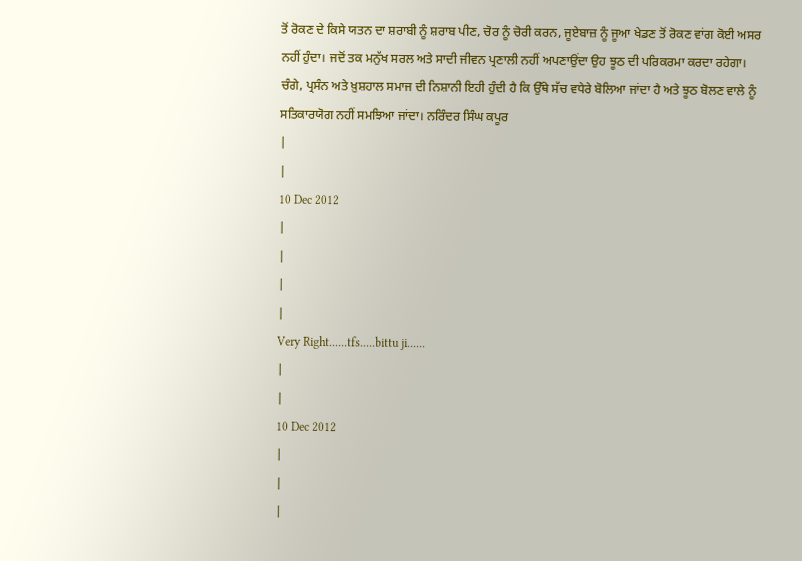ਤੋਂ ਰੋਕਣ ਦੇ ਕਿਸੇ ਯਤਨ ਦਾ ਸ਼ਰਾਬੀ ਨੂੰ ਸ਼ਰਾਬ ਪੀਣ, ਚੋਰ ਨੂੰ ਚੋਰੀ ਕਰਨ, ਜੂਏਬਾਜ਼ ਨੂੰ ਜੂਆ ਖੇਡਣ ਤੋਂ ਰੋਕਣ ਵਾਂਗ ਕੋਈ ਅਸਰ ਨਹੀਂ ਹੁੰਦਾ। ਜਦੋਂ ਤਕ ਮਨੁੱਖ ਸਰਲ ਅਤੇ ਸਾਦੀ ਜੀਵਨ ਪ੍ਰਣਾਲੀ ਨਹੀਂ ਅਪਣਾਉਂਦਾ ਉਹ ਝੂਠ ਦੀ ਪਰਿਕਰਮਾ ਕਰਦਾ ਰਹੇਗਾ। ਚੰਗੇ, ਪ੍ਰਸੰਨ ਅਤੇ ਖ਼ੁਸ਼ਹਾਲ ਸਮਾਜ ਦੀ ਨਿਸ਼ਾਨੀ ਇਹੀ ਹੁੰਦੀ ਹੈ ਕਿ ਉੱਥੇ ਸੱਚ ਵਧੇਰੇ ਬੋਲਿਆ ਜਾਂਦਾ ਹੈ ਅਤੇ ਝੂਠ ਬੋਲਣ ਵਾਲੇ ਨੂੰ ਸਤਿਕਾਰਯੋਗ ਨਹੀਂ ਸਮਝਿਆ ਜਾਂਦਾ। ਨਰਿੰਦਰ ਸਿੰਘ ਕਪੂਰ
|
|
10 Dec 2012
|
|
|
|
Very Right......tfs.....bittu ji......
|
|
10 Dec 2012
|
|
|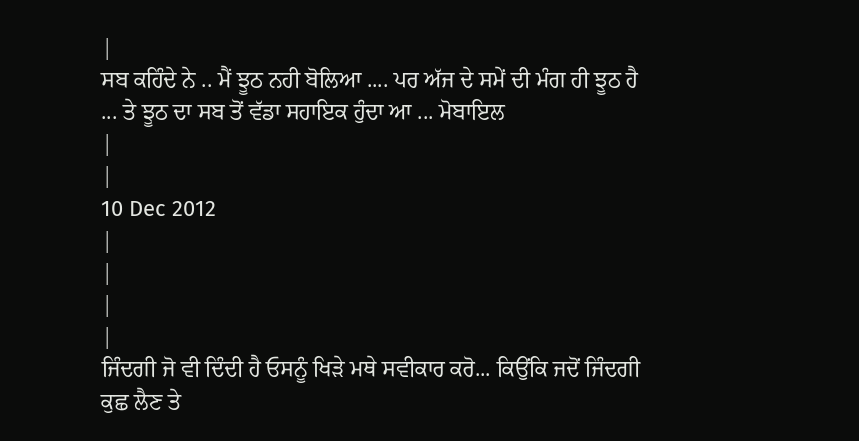|
ਸਬ ਕਹਿੰਦੇ ਨੇ .. ਮੈਂ ਝੂਠ ਨਹੀ ਬੋਲਿਆ .... ਪਰ ਅੱਜ ਦੇ ਸਮੇਂ ਦੀ ਮੰਗ ਹੀ ਝੂਠ ਹੈ ... ਤੇ ਝੂਠ ਦਾ ਸਬ ਤੋਂ ਵੱਡਾ ਸਹਾਇਕ ਹੁੰਦਾ ਆ ... ਮੋਬਾਇਲ
|
|
10 Dec 2012
|
|
|
|
ਜਿੰਦਗੀ ਜੋ ਵੀ ਦਿੰਦੀ ਹੈ ਓਸਨੂੰ ਖਿੜੇ ਮਥੇ ਸਵੀਕਾਰ ਕਰੋ... ਕਿਉਂਕਿ ਜਦੋਂ ਜਿੰਦਗੀ ਕੁਛ ਲੈਣ ਤੇ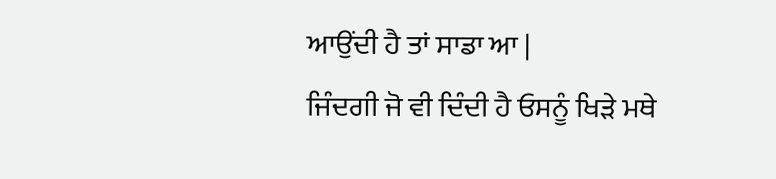ਆਉਂਦੀ ਹੈ ਤਾਂ ਸਾਡਾ ਆ |
ਜਿੰਦਗੀ ਜੋ ਵੀ ਦਿੰਦੀ ਹੈ ਓਸਨੂੰ ਖਿੜੇ ਮਥੇ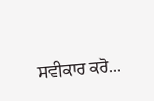ਸਵੀਕਾਰ ਕਰੋ...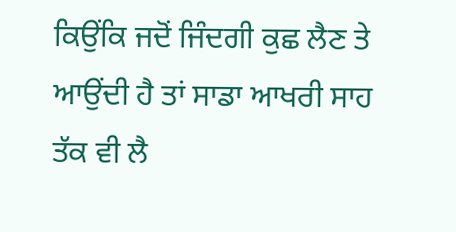ਕਿਉਂਕਿ ਜਦੋਂ ਜਿੰਦਗੀ ਕੁਛ ਲੈਣ ਤੇ ਆਉਂਦੀ ਹੈ ਤਾਂ ਸਾਡਾ ਆਖਰੀ ਸਾਹ ਤੱਕ ਵੀ ਲੈ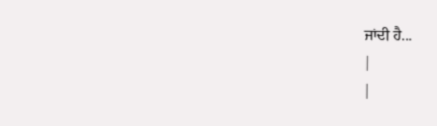ਜਾਂਦੀ ਹੈ...
|
|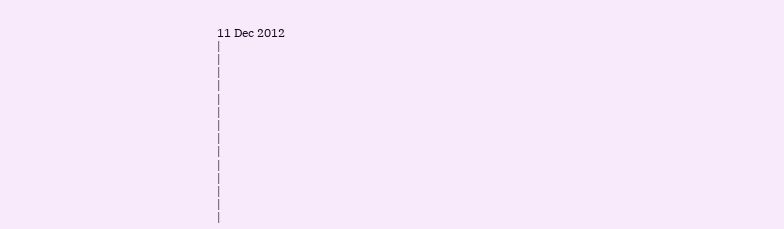11 Dec 2012
|
|
|
|
|
|
|
|
|
|
|
|
|
|